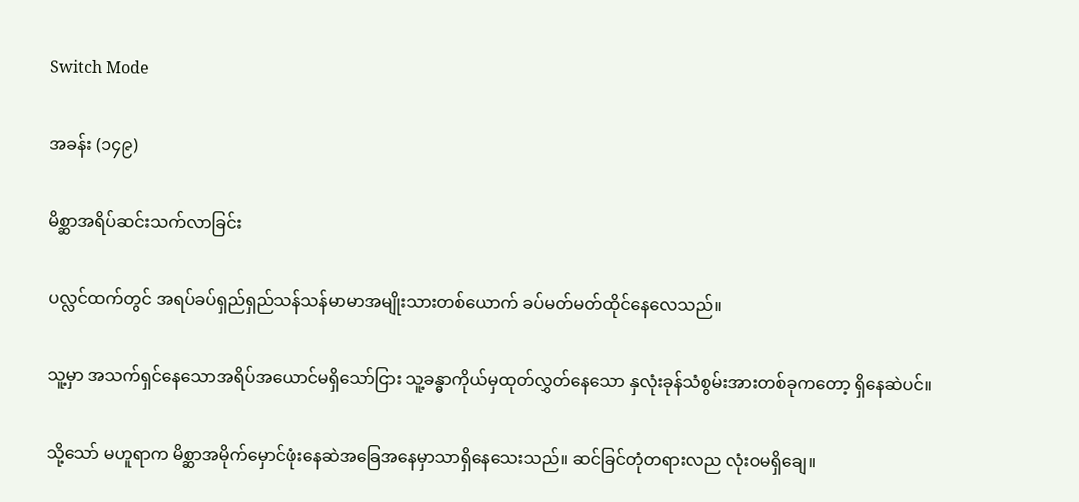Switch Mode

အခန်း (၁၄၉)

မိစ္ဆာအရိပ်ဆင်းသက်လာခြင်း

ပလ္လင်ထက်တွင် အရပ်ခပ်ရှည်ရှည်သန်သန်မာမာအမျိုးသားတစ်ယောက် ခပ်မတ်မတ်ထိုင်နေလေသည်။

သူ့မှာ အသက်ရှင်နေသောအရိပ်အယောင်မရှိသော်ငြား သူ့ခန္ဓာကိုယ်မှထုတ်လွှတ်နေသော နှလုံးခုန်သံစွမ်းအားတစ်ခုကတော့ ရှိနေဆဲပင်။

သို့သော် မဟူရာက မိစ္ဆာအမိုက်မှောင်ဖုံးနေဆဲအခြေအနေမှာသာရှိနေသေးသည်။ ဆင်ခြင်တုံတရားလည လုံးဝမရှိချေ။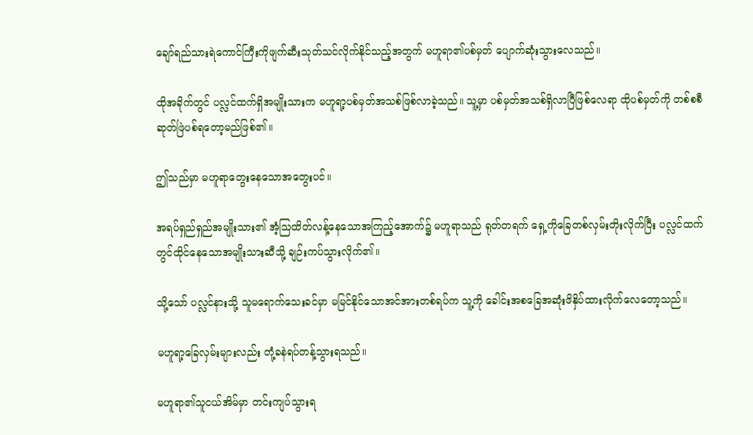ချော်ရည်သားရဲကောင်ကြီးကိုဖျက်ဆီးသုတ်သင်လိုက်နိုင်သည့်အတွက် မဟူရာ၏ပစ်မှတ် ပျောက်ဆုံးသွားလေသည်။

ထိုအခိုက်တွင် ပလ္လင်ထက်ရှိအမျိုးသားက မဟူရာ့ပစ်မှတ်အသစ်ဖြစ်လာခဲ့သည်။ သူ့မှာ ပစ်မှတ်အသစ်ရှိလာပြီဖြစ်လေရာ ထိုပစ်မှတ်ကို တစ်စစီဆုတ်ဖြဲပစ်ရတော့မည်ဖြစ်၏။

ဤသည်မှာ မဟူရာတွေးနေသောအတွေးပင်။

အရပ်ရှည်ရှည်အမျိုးသား၏ အံ့သြထိတ်လန့်နေသောအကြည့်အောက်၌ မဟူရာသည် ရုတ်တရက် ရှေ့ကိုခြေတစ်လှမ်းတိုးလိုက်ပြီး ပလ္လင်ထက်တွင်ထိုင်နေသောအမျိုးသားဆီသို့ ချဉ်းကပ်သွားလိုက်၏။

သို့သော် ပလ္လင်နားသို့ သူမရောက်သေးခင်မှာ မမြင်နိုင်သောအင်အားတစ်ရပ်က သူ့ကို ခေါင်းအစခြေအဆုံးဖိနှိပ်ထားလိုက်လေတော့သည်။

မဟူရာ့ခြေလှမ်းများလည်း တုံ့ခနဲရပ်တန့်သွားရသည်။

မဟူရာ၏သူငယ်အိမ်မှာ တင်းကျပ်သွားရ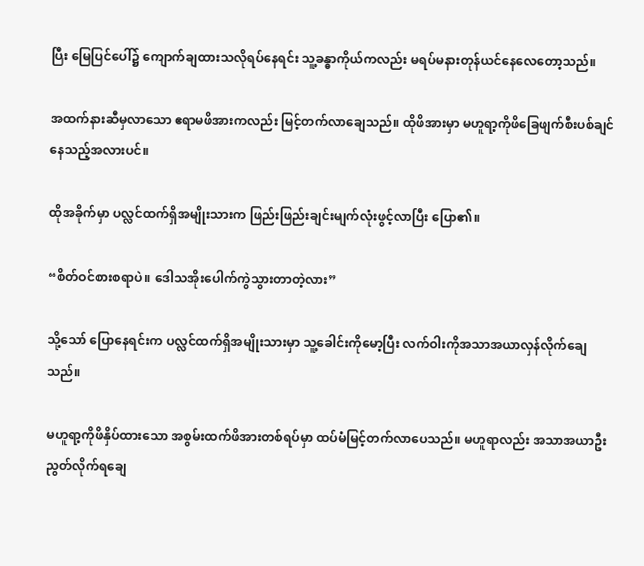ပြီး မြေပြင်ပေါ်၌ ကျောက်ချထားသလိုရပ်နေရင်း သူ့ခန္ဓာကိုယ်ကလည်း မရပ်မနားတုန်ယင်နေလေတော့သည်။

အထက်နားဆီမှလာသော ဧရာမဖိအားကလည်း မြင့်တက်လာချေသည်။ ထိုဖိအားမှာ မဟူရာ့ကိုဖိခြေဖျက်စီးပစ်ချင်နေသည့်အလားပင်။

ထိုအခိုက်မှာ ပလ္လင်ထက်ရှိအမျိုးသားက ဖြည်းဖြည်းချင်းမျက်လုံးဖွင့်လာပြီး ပြော၏။

“စိတ်ဝင်စားစရာပဲ။ ဒေါသအိုးပေါက်ကွဲသွားတာတဲ့လား”

သို့သော် ပြောနေရင်းက ပလ္လင်ထက်ရှိအမျိုးသားမှာ သူ့ခေါင်းကိုမော့ပြီး လက်ဝါးကိုအသာအယာလှန်လိုက်ချေသည်။

မဟူရာ့ကိုဖိနှိပ်ထားသော အစွမ်းထက်ဖိအားတစ်ရပ်မှာ ထပ်မံမြင့်တက်လာပေသည်။ မဟူရာလည်း အသာအယာဦးညွတ်လိုက်ရချေ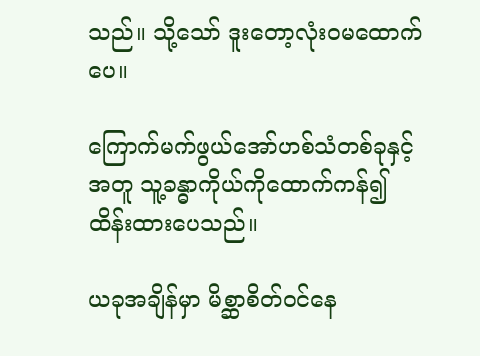သည်။ သို့သော် ဒူးတော့လုံးဝမထောက်ပေ။

ကြောက်မက်ဖွယ်အော်ဟစ်သံတစ်ခုနှင့်အတူ သူ့ခန္ဓာကိုယ်ကိုထောက်ကန်၍ ထိန်းထားပေသည်။

ယခုအချိန်မှာ မိစ္ဆာစိတ်ဝင်နေ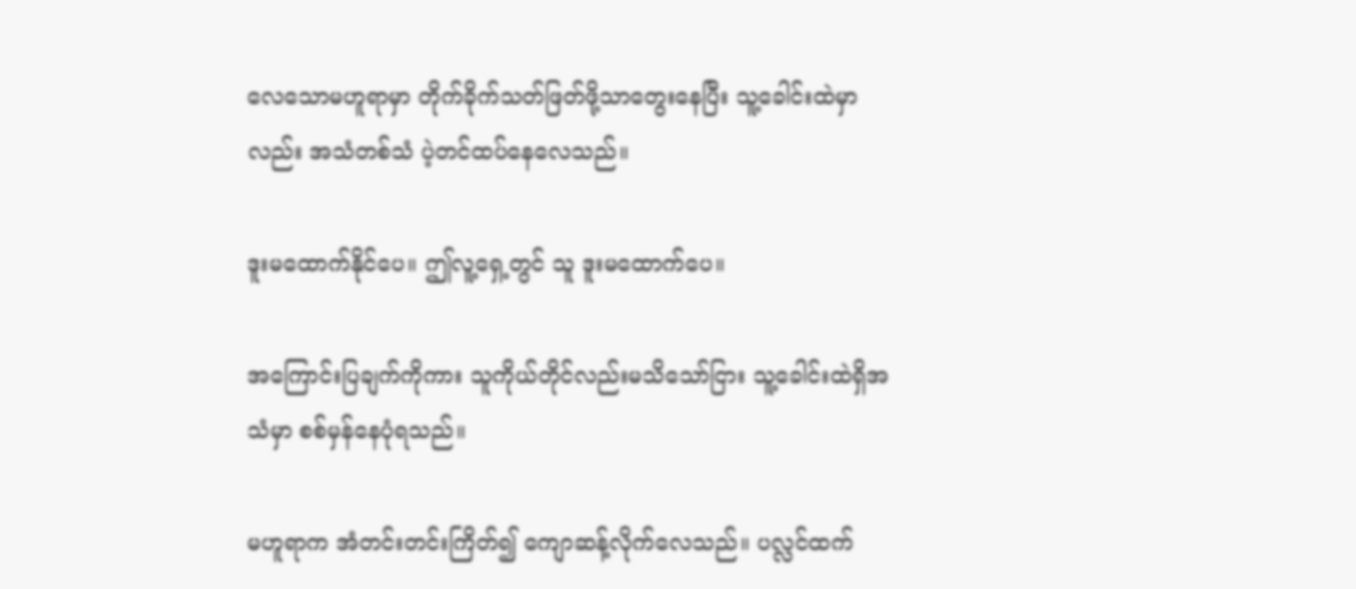လေသောမဟူရာမှာ တိုက်ခိုက်သတ်ဖြတ်ဖို့သာတွေးနေပြီး သူ့ခေါင်းထဲမှာလည်း အသံတစ်သံ ပဲ့တင်ထပ်နေလေသည်။

ဒူးမထောက်နိုင်ပေ။ ဤလူ့ရှေ့တွင် သူ ဒူးမထောက်ပေ။

အကြောင်းပြချက်ကိုကား သူကိုယ်တိုင်လည်းမသိသော်ငြား သူ့ခေါင်းထဲရှိအသံမှာ စစ်မှန်နေပုံရသည်။

မဟူရာက အံတင်းတင်းကြိတ်၍ ကျောဆန့်လိုက်လေသည်။ ပလ္လင်ထက်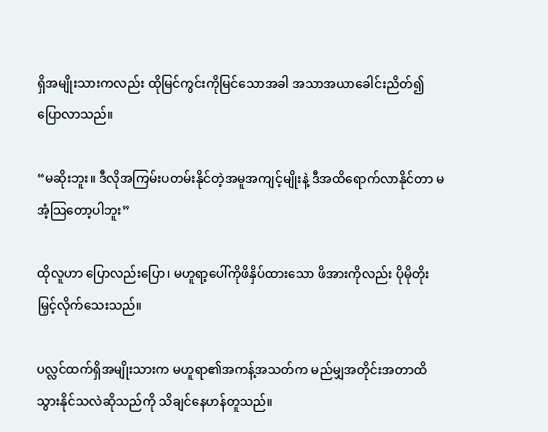ရှိအမျိုးသားကလည်း ထိုမြင်ကွင်းကိုမြင်သောအခါ အသာအယာခေါင်းညိတ်၍ ပြောလာသည်။

“မဆိုးဘူး။ ဒီလိုအကြမ်းပတမ်းနိုင်တဲ့အမူအကျင့်မျိုးနဲ့ ဒီအထိရောက်လာနိုင်တာ မအံ့သြတော့ပါဘူး”

ထိုလူဟာ ပြောလည်းပြော၊ မဟူရာ့ပေါ်ကိုဖိနှိပ်ထားသော ဖိအားကိုလည်း ပိုမိုတိုးမြှင့်လိုက်သေးသည်။

ပလ္လင်ထက်ရှိအမျိုးသားက မဟူရာ၏အကန့်အသတ်က မည်မျှအတိုင်းအတာထိသွားနိုင်သလဲဆိုသည်ကို သိချင်နေဟန်တူသည်။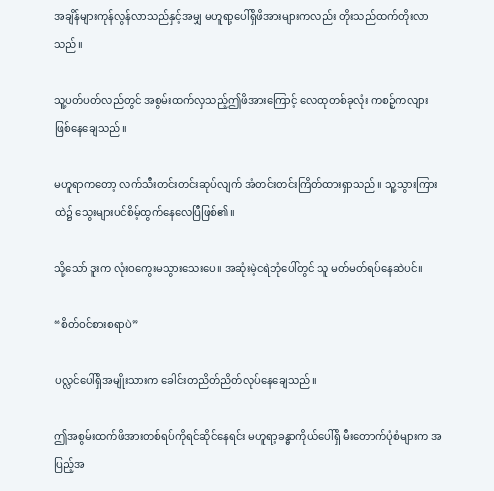အချိန်များကုန်လွန်လာသည်နှင့်အမျှ မဟူရာ့ပေါ်ရှိဖိအားများကလည်း တိုးသည်ထက်တိုးလာသည်။

သူ့ပတ်ပတ်လည်တွင် အစွမ်းထက်လှသည့်ဤဖိအားကြောင့် လေထုတစ်ခုလုံး ကစဉ့်ကလျားဖြစ်နေချေသည်။

မဟူရာကတော့ လက်သီးတင်းတင်းဆုပ်လျက် အံတင်းတင်းကြိတ်ထားရှာသည်။ သူ့သွားကြားထဲ၌ သွေးများပင်စိမ့်ထွက်နေလေပြီဖြစ်၏။

သို့သော် ဒူးက လုံးဝကွေးမသွားသေးပေ။ အဆုံးမဲ့ငရဲဘုံပေါ်တွင် သူ မတ်မတ်ရပ်နေဆဲပင်။

“စိတ်ဝင်စားစရာပဲ”

ပလ္လင်ပေါ်ရှိအမျိုးသားက ခေါင်းတညိတ်ညိတ်လုပ်နေချေသည်။

ဤအစွမ်းထက်ဖိအားတစ်ရပ်ကိုရင်ဆိုင်နေရင်း မဟူရာ့ခန္ဓာကိုယ်ပေါ်ရှိ မီးတောက်ပုံစံများက အပြည့်အ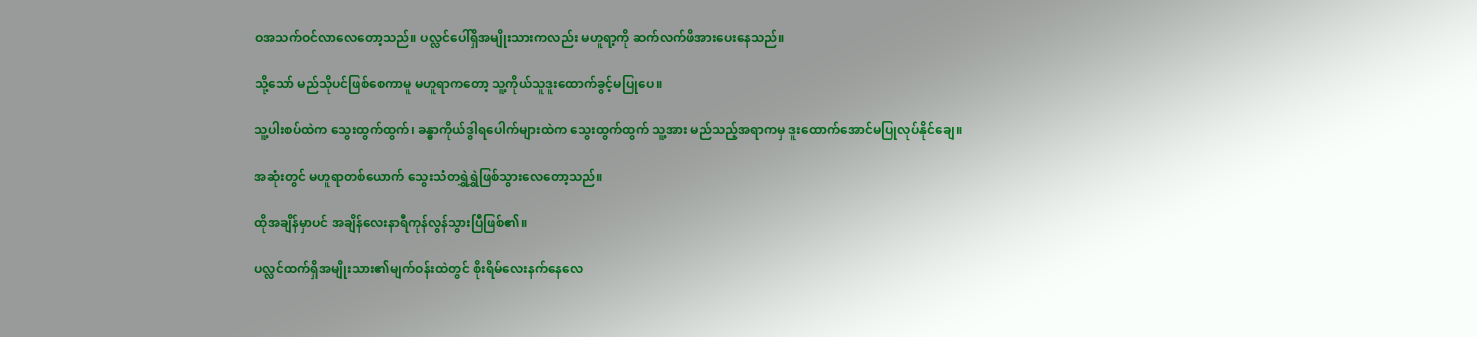ဝအသက်ဝင်လာလေတော့သည်။ ပလ္လင်ပေါ်ရှိအမျိုးသားကလည်း မဟူရာ့ကို ဆက်လက်ဖိအားပေးနေသည်။

သို့သော် မည်သိုပင်ဖြစ်စေကာမူ မဟူရာကတော့ သူ့ကိုယ်သူဒူးထောက်ခွင့်မပြုပေ။

သူ့ပါးစပ်ထဲက သွေးထွက်ထွက်၊ ခန္ဓာကိုယ်ဒွါရပေါက်များထဲက သွေးထွက်ထွက် သူ့အား မည်သည့်အရာကမှ ဒူးထောက်အောင်မပြုလုပ်နိုင်ချေ။

အဆုံးတွင် မဟူရာတစ်ယောက် သွေးသံတရွှဲရွှဲဖြစ်သွားလေတော့သည်။

ထိုအချိန်မှာပင် အချိန်လေးနာရီကုန်လွန်သွားပြီဖြစ်၏။

ပလ္လင်ထက်ရှိအမျိုးသား၏မျက်ဝန်းထဲတွင် စိုးရိမ်လေးနက်နေလေ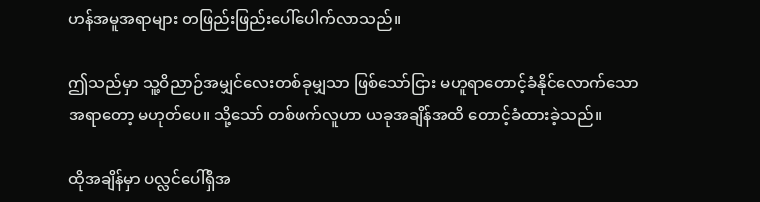ဟန်အမူအရာများ တဖြည်းဖြည်းပေါ်ပေါက်လာသည်။

ဤသည်မှာ သူ့ဝိညာဉ်အမျှင်လေးတစ်ခုမျှသာ ဖြစ်သော်ငြား မဟူရာတောင့်ခံနိုင်လောက်သောအရာတော့ မဟုတ်ပေ။ သို့သော် တစ်ဖက်လူဟာ ယခုအချိန်အထိ တောင့်ခံထားခဲ့သည်။

ထိုအချိန်မှာ ပလ္လင်ပေါ်ရှိအ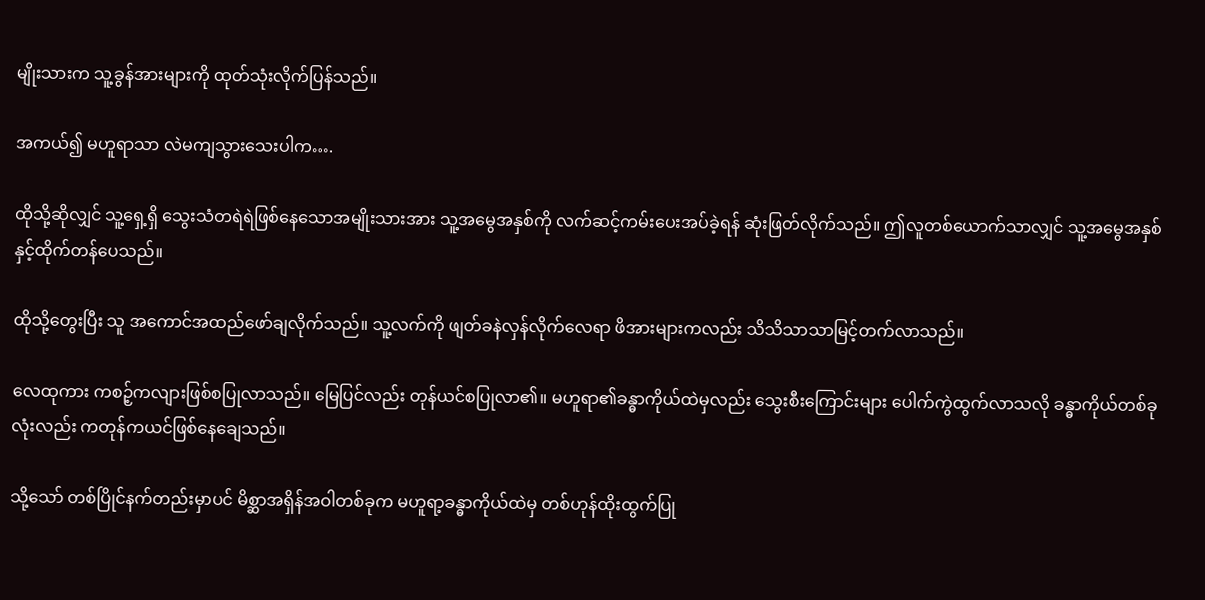မျိုးသားက သူ့ခွန်အားများကို ထုတ်သုံးလိုက်ပြန်သည်။

အကယ်၍ မဟူရာသာ လဲမကျသွားသေးပါက….

ထိုသို့ဆိုလျှင် သူ့ရှေ့ရှိ သွေးသံတရဲရဲဖြစ်နေသောအမျိုးသားအား သူ့အမွေအနှစ်ကို လက်ဆင့်ကမ်းပေးအပ်ခဲ့ရန် ဆုံးဖြတ်လိုက်သည်။ ဤလူတစ်ယောက်သာလျှင် သူ့အမွေအနှစ်နှင့်ထိုက်တန်ပေသည်။

ထိုသို့တွေးပြီး သူ အကောင်အထည်ဖော်ချလိုက်သည်။ သူ့လက်ကို ဖျတ်ခနဲလှန်လိုက်လေရာ ဖိအားများကလည်း သိသိသာသာမြင့်တက်လာသည်။

လေထုကား ကစဉ့်ကလျားဖြစ်စပြုလာသည်။ မြေပြင်လည်း တုန်ယင်စပြုလာ၏။ မဟူရာ၏ခန္ဓာကိုယ်ထဲမှလည်း သွေးစီးကြောင်းများ ပေါက်ကွဲထွက်လာသလို ခန္ဓာကိုယ်တစ်ခုလုံးလည်း ကတုန်ကယင်ဖြစ်နေချေသည်။

သို့သော် တစ်ပြိုင်နက်တည်းမှာပင် မိစ္ဆာအရှိန်အဝါတစ်ခုက မဟူရာ့ခန္ဓာကိုယ်ထဲမှ တစ်ဟုန်ထိုးထွက်ပြု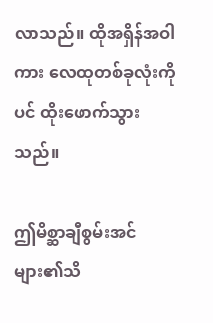လာသည်။ ထိုအရှိန်အဝါကား လေထုတစ်ခုလုံးကိုပင် ထိုးဖောက်သွားသည်။

ဤမိစ္ဆာချီစွမ်းအင်များ၏သိ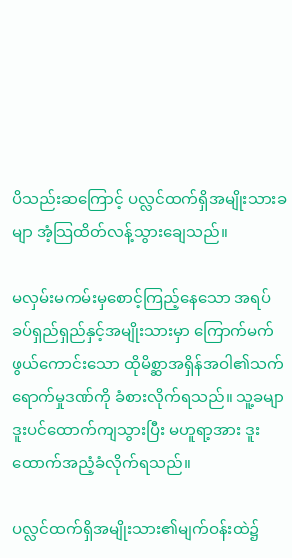ပိသည်းဆကြောင့် ပလ္လင်ထက်ရှိအမျိုးသားခမျာ အံ့သြထိတ်လန့်သွားချေသည်။

မလှမ်းမကမ်းမှစောင့်ကြည့်နေသော အရပ်ခပ်ရှည်ရှည်နှင့်အမျိုးသားမှာ ကြောက်မက်ဖွယ်ကောင်းသော ထိုမိစ္ဆာအရှိန်အဝါ၏သက်ရောက်မှုဒဏ်ကို ခံစားလိုက်ရသည်။ သူ့ခမျာ ဒူးပင်ထောက်ကျသွားပြီး မဟူရာ့အား ဒူးထောက်အညံ့ခံလိုက်ရသည်။

ပလ္လင်ထက်ရှိအမျိုးသား၏မျက်ဝန်းထဲ၌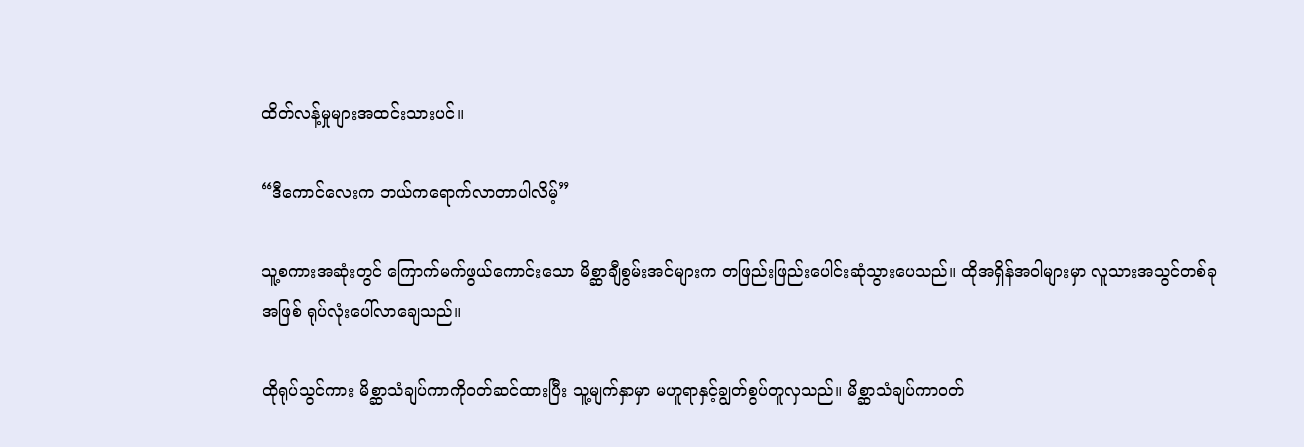ထိတ်လန့်မှုများအထင်းသားပင်။

“ဒီကောင်လေးက ဘယ်ကရောက်လာတာပါလိမ့်”

သူ့စကားအဆုံးတွင် ကြောက်မက်ဖွယ်ကောင်းသော မိစ္ဆာချီစွမ်းအင်များက တဖြည်းဖြည်းပေါင်းဆုံသွားပေသည်။ ထိုအရှိန်အဝါများမှာ လူသားအသွင်တစ်ခုအဖြစ် ရုပ်လုံးပေါ်လာချေသည်။

ထိုရုပ်သွင်ကား မိစ္ဆာသံချပ်ကာကိုဝတ်ဆင်ထားပြီး သူ့မျက်နှာမှာ မဟူရာနှင့်ချွတ်စွပ်တူလှသည်။ မိစ္ဆာသံချပ်ကာဝတ်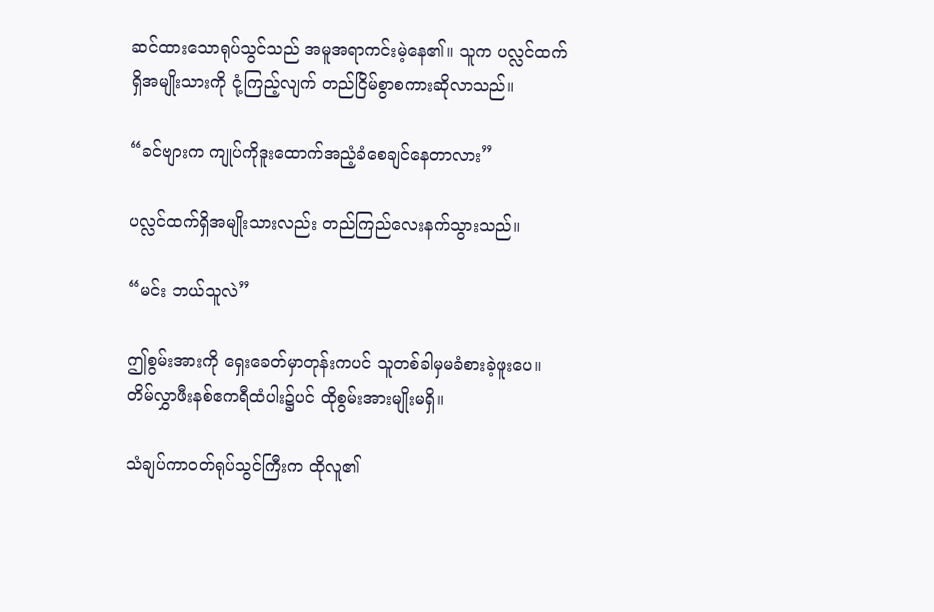ဆင်ထားသောရုပ်သွင်သည် အမူအရာကင်းမဲ့နေ၏။ သူက ပလ္လင်ထက်ရှိအမျိုးသားကို ငုံ့ကြည့်လျက် တည်ငြိမ်စွာစကားဆိုလာသည်။

“ခင်ဗျားက ကျုပ်ကိုဒူးထောက်အညံ့ခံစေချင်နေတာလား”

ပလ္လင်ထက်ရှိအမျိုးသားလည်း တည်ကြည်လေးနက်သွားသည်။

“မင်း ဘယ်သူလဲ”

ဤစွမ်းအားကို ရှေးခေတ်မှာတုန်းကပင် သူတစ်ခါမှမခံစားခဲ့ဖူးပေ။ တိမ်လွှာဖီးနစ်ဧကရီထံပါး၌ပင် ထိုစွမ်းအားမျိုးမရှိ။

သံချပ်ကာဝတ်ရုပ်သွင်ကြီးက ထိုလူ၏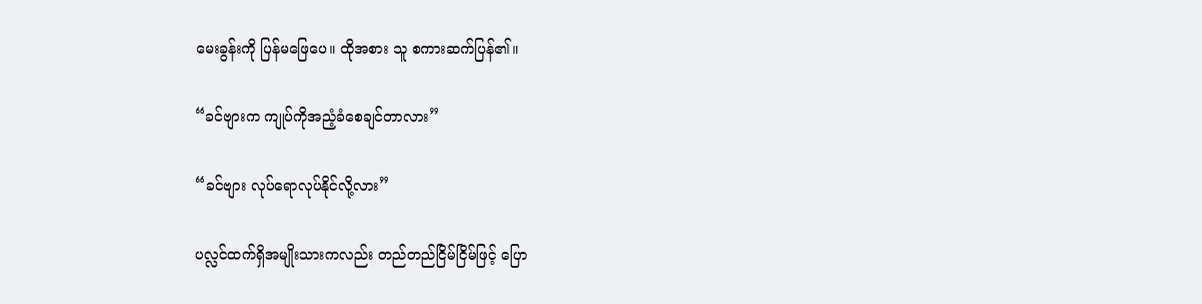မေးခွန်းကို ပြန်မဖြေပေ။ ထိုအစား သူ စကားဆက်ပြန်၏။

“ခင်ဗျားက ကျုပ်ကိုအညံ့ခံစေချင်တာလား”

“ခင်ဗျား လုပ်ရောလုပ်နိုင်လို့လား”

ပလ္လင်ထက်ရှိအမျိုးသားကလည်း တည်တည်ငြိမ်ငြိမ်ဖြင့် ပြော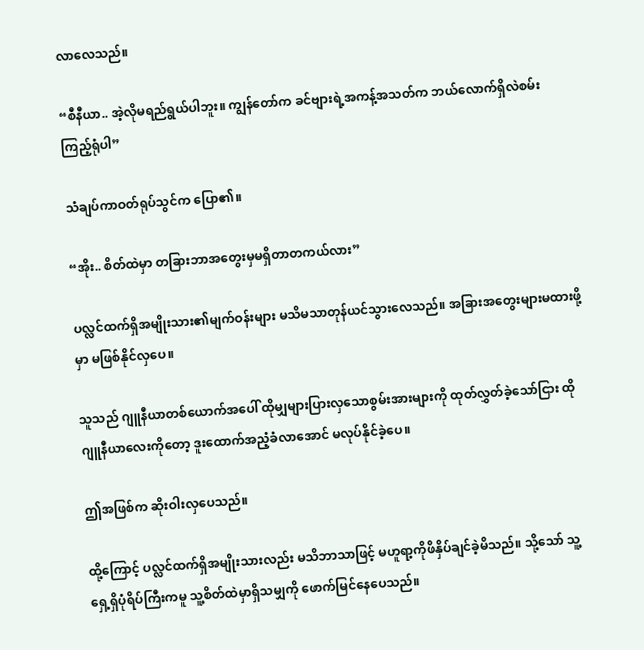လာလေသည်။

“စီနီယာ.. အဲ့လိုမရည်ရွယ်ပါဘူး။ ကျွန်တော်က ခင်ဗျားရဲ့အကန့်အသတ်က ဘယ်လောက်ရှိလဲစမ်းကြည့်ရုံပါ”

သံချပ်ကာဝတ်ရုပ်သွင်က ပြော၏။

“အိုး.. စိတ်ထဲမှာ တခြားဘာအတွေးမှမရှိတာတကယ်လား”

ပလ္လင်ထက်ရှိအမျိုးသား၏မျက်ဝန်းများ မသိမသာတုန်ယင်သွားလေသည်။ အခြားအတွေးများမထားဖို့မှာ မဖြစ်နိုင်လှပေ။

သူသည် ဂျူနီယာတစ်ယောက်အပေါ် ထိုမျှများပြားလှသောစွမ်းအားများကို ထုတ်လွှတ်ခဲ့သော်ငြား ထိုဂျူနီယာလေးကိုတော့ ဒူးထောက်အညံ့ခံလာအောင် မလုပ်နိုင်ခဲ့ပေ။

ဤအဖြစ်က ဆိုးဝါးလှပေသည်။

ထို့ကြောင့် ပလ္လင်ထက်ရှိအမျိုးသားလည်း မသိဘာသာဖြင့် မဟူရာ့ကိုဖိနှိပ်ချင်ခဲ့မိသည်။ သို့သော် သူ့ရှေ့ရှိပုံရိပ်ကြီးကမူ သူ့စိတ်ထဲမှာရှိသမျှကို ဖောက်မြင်နေပေသည်။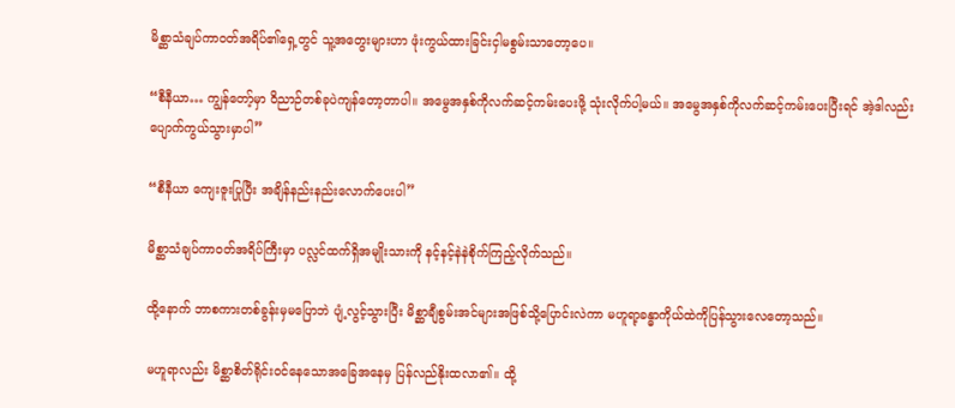မိစ္ဆာသံချပ်ကာဝတ်အရိပ်၏ရှေ့တွင် သူ့အတွေးများဟာ ဖုံးကွယ်ထားခြင်းငှါမစွမ်းသာတော့ပေ။

“စီနီယာ… ကျွန်တော့်မှာ ဝိညာဉ်တစ်ခုပဲကျန်တော့တာပါ။ အမွေအနှစ်ကိုလက်ဆင့်ကမ်းပေးဖို့ သုံးလိုက်ပါ့မယ်။ အမွေအနှစ်ကိုလက်ဆင့်ကမ်းပေးပြီးရင် အဲ့ဒါလည်း ပျောက်ကွယ်သွားမှာပါ”

“စီနီယာ ကျေးဇူးပြုပြီး အချိန်နည်းနည်းလောက်ပေးပါ”

မိစ္ဆာသံချပ်ကာဝတ်အရိပ်ကြီးမှာ ပလ္လင်ထက်ရှိအမျိုးသားကို နင့်နင့်နဲနဲစိုက်ကြည့်လိုက်သည်။

ထို့နောက် ဘာစကားတစ်ခွန်းမှမပြောဘဲ ပျံ့လွင့်သွားပြီး မိစ္ဆာချီစွမ်းအင်များအဖြစ်သို့ပြောင်းလဲကာ မဟူရာ့ခန္ဓာကိုယ်ထဲကိုပြန်သွားလေတော့သည်။

မဟူရာလည်း မိစ္ဆာစိတ်ရိုင်းဝင်နေသောအခြေအနေမှ ပြန်လည်နိုးထလာ၏။ ထို့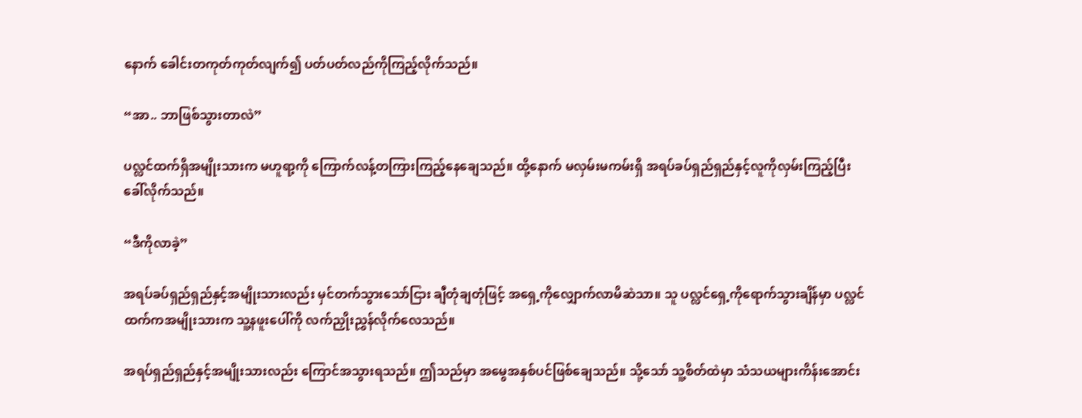နောက် ခေါင်းတကုတ်ကုတ်လျက်၍ ပတ်ပတ်လည်ကိုကြည့်လိုက်သည်။

“အာ.. ဘာဖြစ်သွားတာလဲ”

ပလ္လင်ထက်ရှိအမျိုးသားက မဟူရာ့ကို ကြောက်လန့်တကြားကြည့်နေချေသည်။ ထို့နောက် မလှမ်းမကမ်းရှိ အရပ်ခပ်ရှည်ရှည်နှင့်လူကိုလှမ်းကြည့်ပြီး ခေါ်လိုက်သည်။

“ဒီကိုလာခဲ့”

အရပ်ခပ်ရှည်ရှည်နှင့်အမျိုးသားလည်း မှင်တက်သွားသော်ငြား ချီတုံချတုံဖြင့် အရှေ့ကိုလျှောက်လာမိဆဲသာ။ သူ ပလ္လင်ရှေ့ကိုရောက်သွားချိန်မှာ ပလ္လင်ထက်ကအမျိုးသားက သူ့နဖူးပေါ်ကို လက်ညှိုးညွှန်လိုက်လေသည်။

အရပ်ရှည်ရှည်နှင့်အမျိုးသားလည်း ကြောင်အသွားရသည်။ ဤသည်မှာ အမွေအနှစ်ပင်ဖြစ်ချေသည်။ သို့သော် သူ့စိတ်ထဲမှာ သံသယများကိန်းအောင်း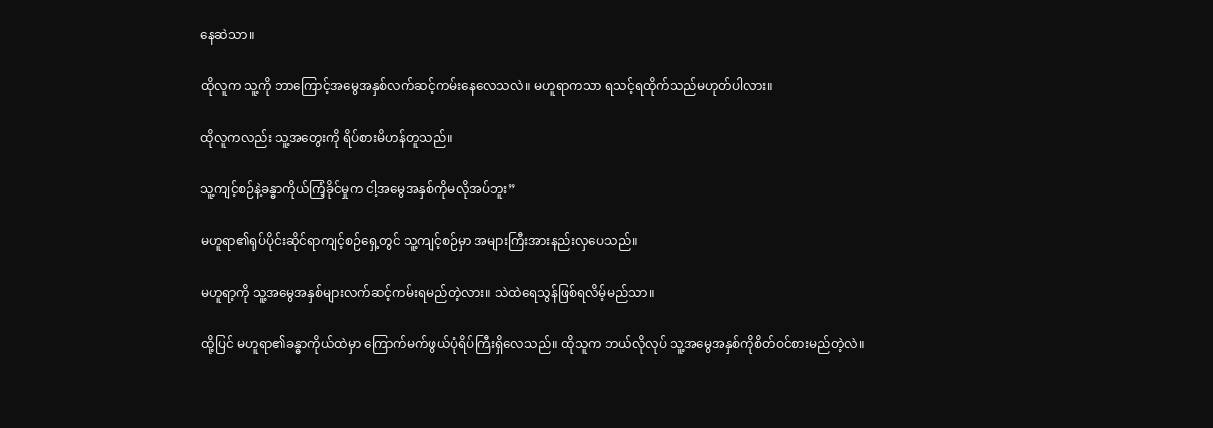နေဆဲသာ။

ထိုလူက သူ့ကို ဘာကြောင့်အမွေအနှစ်လက်ဆင့်ကမ်းနေလေသလဲ။ မဟူရာကသာ ရသင့်ရထိုက်သည်မဟုတ်ပါလား။

ထိုလူကလည်း သူ့အတွေးကို ရိပ်စားမိဟန်တူသည်။

သူ့ကျင့်စဉ်နဲ့ခန္ဓာကိုယ်ကြံ့ခိုင်မှုက ငါ့အမွေအနှစ်ကိုမလိုအပ်ဘူး”

မဟူရာ၏ရုပ်ပိုင်းဆိုင်ရာကျင့်စဉ်ရှေ့တွင် သူ့ကျင့်စဉ်မှာ အများကြီးအားနည်းလှပေသည်။

မဟူရာ့ကို သူ့အမွေအနှစ်များလက်ဆင့်ကမ်းရမည်တဲ့လား။ သဲထဲရေသွန်ဖြစ်ရလိမ့်မည်သာ။

ထို့ပြင် မဟူရာ၏ခန္ဓာကိုယ်ထဲမှာ ကြောက်မက်ဖွယ်ပုံရိပ်ကြီးရှိလေသည်။ ထိုသူက ဘယ်လိုလုပ် သူ့အမွေအနှစ်ကိုစိတ်ဝင်စားမည်တဲ့လဲ။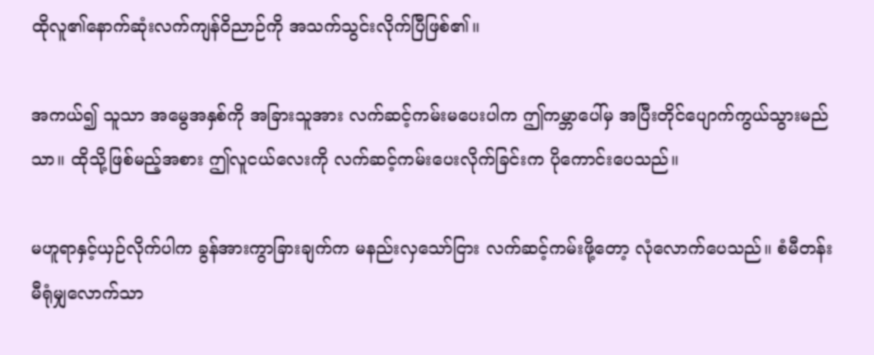ထိုလူ၏နောက်ဆုံးလက်ကျန်ဝိညာဉ်ကို အသက်သွင်းလိုက်ပြီဖြစ်၏။

အကယ်၍ သူသာ အမွေအနှစ်ကို အခြားသူအား လက်ဆင့်ကမ်းမပေးပါက ဤကမ္ဘာပေါ်မှ အပြီးတိုင်ပျောက်ကွယ်သွားမည်သာ။ ထိုသို့ဖြစ်မည့်အစား ဤလူငယ်လေးကို လက်ဆင့်ကမ်းပေးလိုက်ခြင်းက ပိုကောင်းပေသည်။

မဟူရာနှင့်ယှဉ်လိုက်ပါက ခွန်အားကွာခြားချက်က မနည်းလှသော်ငြား လက်ဆင့်ကမ်းဖို့တော့ လုံလောက်ပေသည်။ စံမီတန်းမီရုံမျှလောက်သာ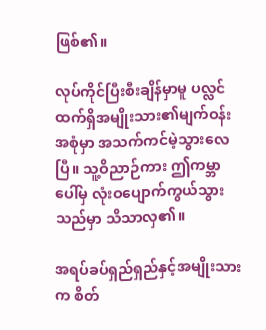ဖြစ်၏။

လုပ်ကိုင်ပြီးစီးချိန်မှာမူ ပလ္လင်ထက်ရှိအမျိုးသား၏မျက်ဝန်းအစုံမှာ အသက်ကင်မဲ့သွားလေပြီ။ သူ့ဝိညာဉ်ကား ဤကမ္ဘာပေါ်မှ လုံးဝပျောက်ကွယ်သွားသည်မှာ သိသာလှ၏။

အရပ်ခပ်ရှည်ရှည်နှင့်အမျိုးသားက စိတ်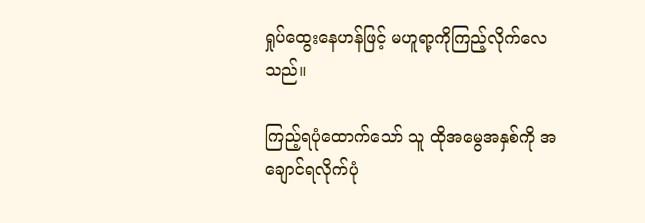ရှုပ်ထွေးနေဟန်ဖြင့် မဟူရာ့ကိုကြည့်လိုက်လေသည်။

ကြည့်ရပုံထောက်သော် သူ ထိုအမွေအနှစ်ကို အချောင်ရလိုက်ပုံ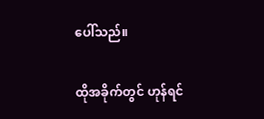ပေါ်သည်။

ထိုအခိုက်တွင် ဟုန်ရင်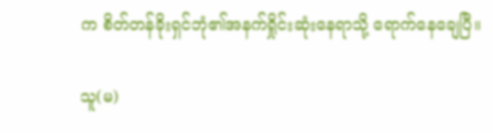က စိတ်တန်ခိုးရှင်ဘုံ၏အနက်ရှိုင်းဆုံးနေရာသို့ ရောက်နေချေပြီ။

သူ(မ)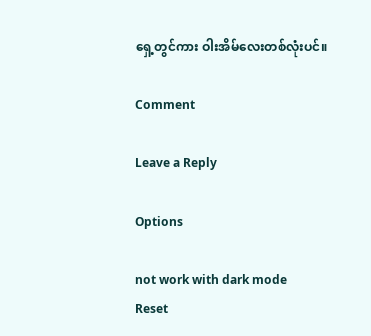ရှေ့တွင်ကား ဝါးအိမ်လေးတစ်လုံးပင်။

Comment

Leave a Reply

Options

not work with dark mode
Reset